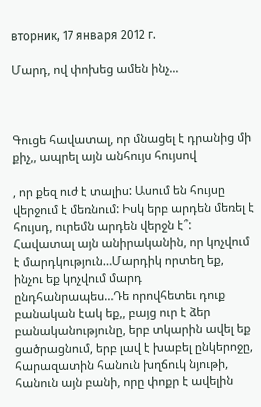вторник, 17 января 2012 г.

Մարդ, ով փոխեց ամեն ինչ...



Գուցե հավատալ, որ մնացել է դրանից մի քիչ,, ապրել այն անհույս հույսով

, որ քեզ ուժ է տալիս: Ասում են հույսը վերջում է մեռնում: Իսկ երբ արդեն մեռել է հույսդ, ուրեմն արդեն վերջն է՞: Հավատալ այն անիրականին, որ կոչվում է մարդկություն…Մարդիկ որտեղ եք, ինչու եք կոչվում մարդ ընդհանրապես…Դե որովհետեւ դուք բանական էակ եք,, բայց ուր է ձեր բանականությունը, երբ տկարին ավել եք ցածրացնում, երբ լավ է խաբել ընկերոջը, հարազատին հանուն խղճուկ նյութի, հանուն այն բանի, որը փոքր է ավելին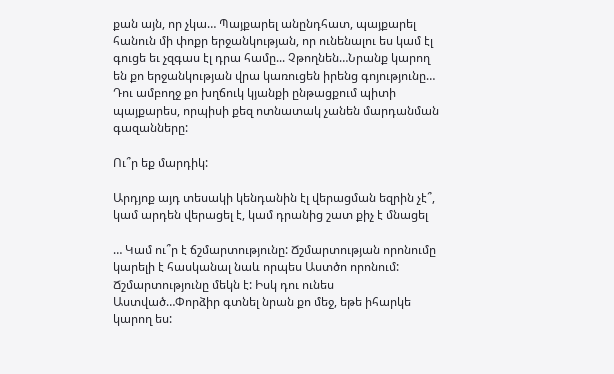քան այն, որ չկա… Պայքարել անընդհատ, պայքարել հանուն մի փոքր երջանկության, որ ունենալու ես կամ էլ գուցե եւ չզգաս էլ դրա համը... Չթողնեն…Նրանք կարող են քո երջանկության վրա կառուցեն իրենց գոյությունը… Դու ամբողջ քո խղճուկ կյանքի ընթացքում պիտի պայքարես, որպիսի քեզ ոտնատակ չանեն մարդանման գազանները:

Ու՞ր եք մարդիկ:

Արդյոք այդ տեսակի կենդանին էլ վերացման եզրին չէ՞, կամ արդեն վերացել է, կամ դրանից շատ քիչ է մնացել

… Կամ ու՞ր է ճշմարտությունը: Ճշմարտության որոնումը կարելի է հասկանալ նաև որպես Աստծո որոնում: Ճշմարտությունը մեկն է: Իսկ դու ունես Աստված…Փորձիր գտնել նրան քո մեջ, եթե իհարկե կարող ես: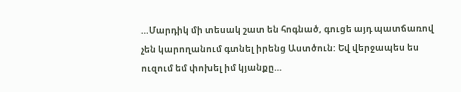…Մարդիկ մի տեսակ շատ են հոգնած, գուցե այդ պատճառով չեն կարողանում գտնել իրենց Աստծուն: Եվ վերջապես ես ուզում եմ փոխել իմ կյանքը…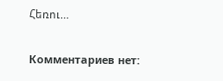Հեռու…

Комментариев нет: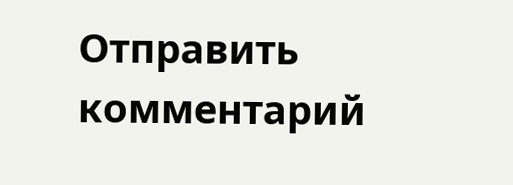Отправить комментарий